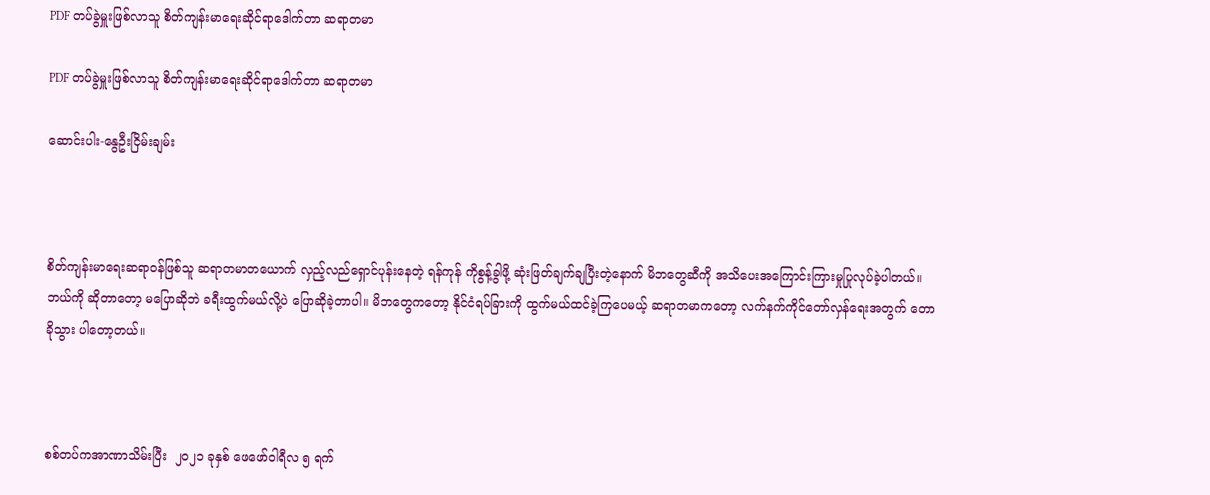PDF တပ်ခွဲမှူးဖြစ်လာသူ စိတ်ကျန်းမာရေးဆိုင်ရာဒေါက်တာ ဆရာတမာ

PDF တပ်ခွဲမှူးဖြစ်လာသူ စိတ်ကျန်းမာရေးဆိုင်ရာဒေါက်တာ ဆရာတမာ

ဆောင်းပါး-နွေဦးငြိမ်းချမ်း



စိတ်ကျန်းမာရေးဆရာဝန်ဖြစ်သူ ဆရာတမာတယောက် လှည့်လည်ရှောင်ပုန်းနေတဲ့ ရန်ကုန် ကိုစွန့်ခွါဖို့ ဆုံးဖြတ်ချက်ချပြီးတဲ့နောက် မိဘတွေဆီကို အသိပေးအကြောင်းကြားမှုပြုလုပ်ခဲ့ပါတယ်။ ဘယ်ကို ဆိုတာတော့ မပြောဆိုဘဲ ခရီးထွက်မယ်လို့ပဲ ပြောဆိုခဲ့တာပါ။ မိဘတွေကတော့ နိုင်ငံရပ်ခြားကို ထွက်မယ်ထင်ခဲ့ကြပေမယ့် ဆရာတမာကတော့ လက်နက်ကိုင်တော်လှန်ရေးအတွက် တောခိုသွား ပါတော့တယ်။



စစ်တပ်ကအာဏာသိမ်းပြီး  ၂၀၂၁ ခုနှစ် ဖေဖော်ဝါရီလ ၅ ရက်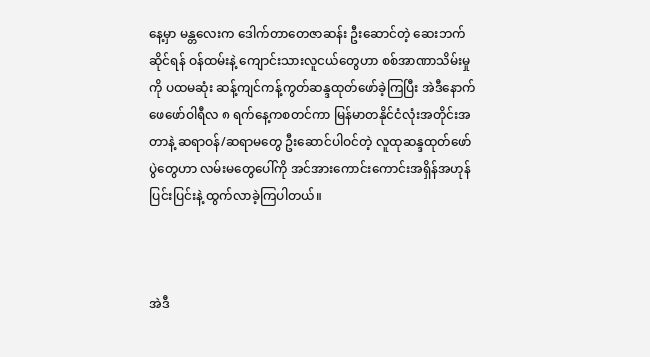နေ့မှာ မန္တလေးက ဒေါက်တာတေဇာဆန်း ဦးဆောင်တဲ့ ဆေးဘက်ဆိုင်ရန် ဝန်ထမ်းနဲ့ ကျောင်းသားလူငယ်တွေဟာ စစ်အာဏာသိမ်းမှုကို ပထမဆုံး ဆန့်ကျင်ကန့်ကွတ်ဆန္ဒထုတ်ဖော်ခဲ့ကြပြီး အဲဒီနောက် ဖေဖော်ဝါရီလ ၈ ရက်နေ့ကစတင်ကာ မြန်မာတနိုင်ငံလုံးအတိုင်းအတာနဲ့ ဆရာဝန်/ဆရာမတွေ ဦးဆောင်ပါဝင်တဲ့ လူထုဆန္ဒထုတ်ဖော်ပွဲတွေဟာ လမ်းမတွေပေါ်ကို အင်အားကောင်းကောင်းအရှိန်အဟုန်ပြင်းပြင်းနဲ့ ထွက်လာခဲ့ကြပါတယ်။



အဲဒီ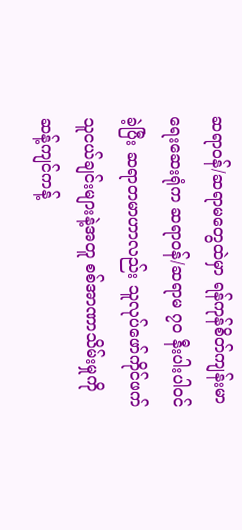ဆရာဝန်/ဆရာမတွေထဲမှာ ရန်ကုန်စိတ်ကျန်းမာရေးဆေးရုံက ဆရာဝန်/ဆရာမ ၇၀ နီးပါးပါဝင်ခဲ့ပြီး ဆရာတမာဟာလည်း သူလုပ်ဖော်ကိုင်ဖက် သူငယ်ချင်းများနဲ့အတူ စစ်အာဏာသိမ်းမှုကို ဆန့်ကျင်ကန့်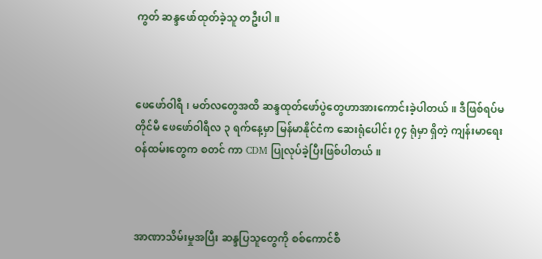ကွတ် ဆန္ဒဖော်ထုတ်ခဲ့သူ တဦးပါ။



ဖေဖော်ဝါရီ၊ မတ်လတွေအထိ ဆန္ဒထုတ်ဖော်ပွဲတွေဟာအားကောင်းခဲ့ပါတယ်။ ဒီဖြစ်ရပ်မတိုင်မီ ဖေဖော်ဝါရီလ ၃ ရက်နေ့မှာ မြန်မာနိုင်ငံက ဆေးရုံပေါင်း ၇၄ ရုံမှာ ရှိတဲ့ ကျန်းမာရေးဝန်ထမ်းတွေက စတင် ကာ CDM ပြုလုပ်ခဲ့ပြီးဖြစ်ပါတယ်။



အာဏာသိမ်းမှုအပြီး ဆန္ဒပြသူတွေကို စစ်ကောင်စီ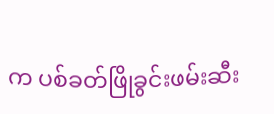က ပစ်ခတ်ဖြိုခွင်းဖမ်းဆီး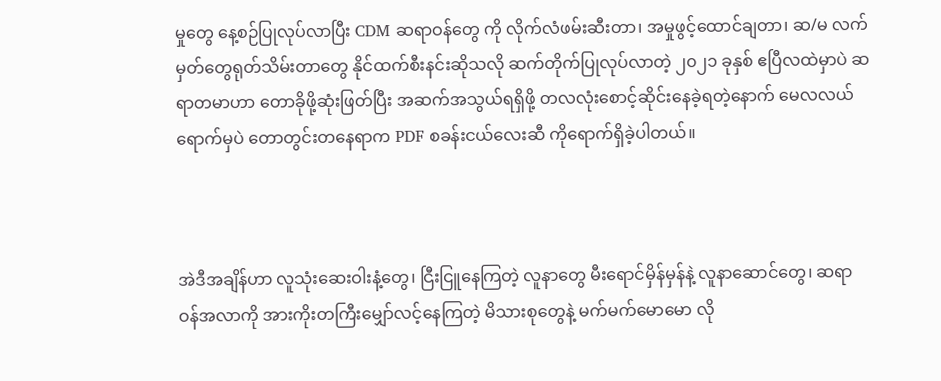မှုတွေ နေ့စဉ်ပြုလုပ်လာပြီး CDM ဆရာဝန်တွေ ကို လိုက်လံဖမ်းဆီးတာ၊ အမှုဖွင့်ထောင်ချတာ၊ ဆ/မ လက်မှတ်တွေရုတ်သိမ်းတာတွေ နိုင်ထက်စီးနင်းဆိုသလို ဆက်တိုက်ပြုလုပ်လာတဲ့ ၂၀၂၁ ခုနှစ် ဧပြီလထဲမှာပဲ ဆရာတမာဟာ တောခိုဖို့ဆုံးဖြတ်ပြီး အဆက်အသွယ်ရရှိဖို့ တလလုံးစောင့်ဆိုင်းနေခဲ့ရတဲ့နောက် မေလလယ်ရောက်မှပဲ တောတွင်းတနေရာက PDF စခန်းငယ်လေးဆီ ကိုရောက်ရှိခဲ့ပါတယ်။



အဲဒီအချိန်ဟာ လူသုံးဆေးဝါးနံ့တွေ၊ ငြီးငြူနေကြတဲ့ လူနာတွေ မီးရောင်မှိန်မှန်နဲ့ လူနာဆောင်တွေ၊ ဆရာဝန်အလာကို အားကိုးတကြီးမျှော်လင့်နေကြတဲ့ မိသားစုတွေနဲ့ မက်မက်မောမော လို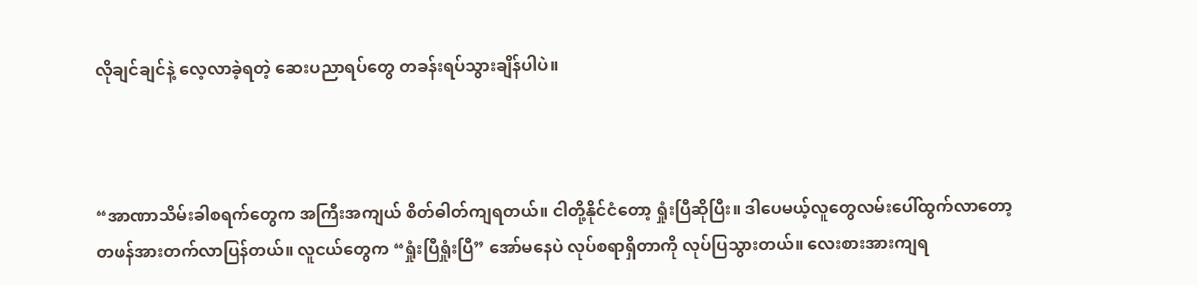လိုချင်ချင်နဲ့ လေ့လာခဲ့ရတဲ့ ဆေးပညာရပ်တွေ တခန်းရပ်သွားချိန်ပါပဲ။



“အာဏာသိမ်းခါစရက်တွေက အကြီးအကျယ် စိတ်ဓါတ်ကျရတယ်။ ငါတို့နိုင်ငံတော့ ရှုံးပြီဆိုပြီး။ ဒါပေမယ့်လူတွေလမ်းပေါ်ထွက်လာတော့ တဖန်အားတက်လာပြန်တယ်။ လူငယ်တွေက “ရှုံးပြီရှုံးပြီ” အော်မနေပဲ လုပ်စရာရှိတာကို လုပ်ပြသွားတယ်။ လေးစားအားကျရ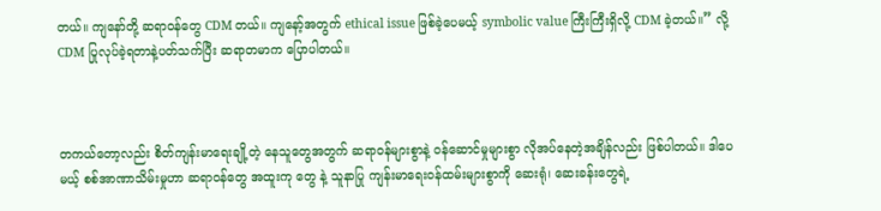တယ်။ ကျနော်တို့ ဆရာဝန်တွေ CDM တယ်။ ကျနော့်အတွက် ethical issue ဖြစ်ခဲ့ပေမယ့် symbolic value ကြီးကြီးရှိလို့ CDM ခဲ့တယ်။” လို့ CDM ပြုလုပ်ခဲ့ရတာနဲ့ပတ်သက်ပြီး ဆရာတမာက ပြောပါတယ်။



တကယ်တော့လည်း စိတ်ကျန်းမာရေးချို့တဲ့ နေသူတွေအတွက် ဆရာဝန်များစွာနဲ့ ဝန်ဆောင်မှုများစွာ လိုအပ်နေတဲ့အချိန်လည်း ဖြစ်ပါတယ်။ ဒါပေမယ့် စစ်အာဏာသိမ်းမှုဟာ ဆရာဝန်တွေ အထူးကု တွေ နဲ့ သူနာပြု ကျန်းမာရေးဝန်ထမ်းများစွာကို ဆေးရုံ၊ ဆေးခန်းတွေရဲ့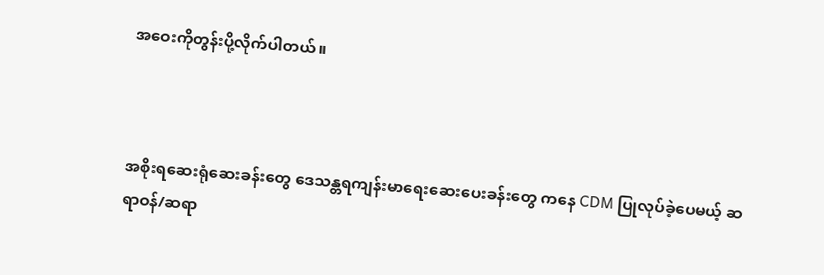အဝေးကိုတွန်းပို့လိုက်ပါတယ်။



အစိုးရဆေးရုံဆေးခန်းတွေ ဒေသန္တရကျန်းမာရေးဆေးပေးခန်းတွေ ကနေ CDM ပြုလုပ်ခဲ့ပေမယ့် ဆရာဝန်/ဆရာ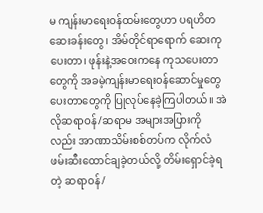မ ကျန်းမာရေးဝန်ထမ်းတွေဟာ ပရဟိတဆေးခန်းတွေ၊ အိမ်တိုင်ရာရောက် ဆေးကုပေးတာ၊ ဖုန်းနဲ့အဝေးကနေ ကုသပေးတာတွေကို အခမဲ့ကျန်းမာရေးဝန်ဆောင်မှုတွေ ပေးတာတွေကို ပြုလုပ်နေခဲ့ကြပါတယ်။ အဲလိုဆရာဝန်/ဆရာမ အများအပြားကိုလည်း အာဏာသိမ်းစစ်တပ်က လိုက်လံဖမ်းဆီးထောင်ချခဲ့တယ်လို့ တိမ်းရှောင်ခဲ့ရတဲ့ ဆရာဝန်/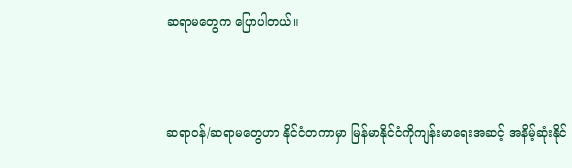ဆရာမတွေက ပြောပါတယ်။



ဆရာဝန်/ဆရာမတွေဟာ နိုင်ငံတကာမှာ မြန်မာနိုင်ငံကိုကျန်းမာရေးအဆင့် အနိမ့်ဆုံးနိုင်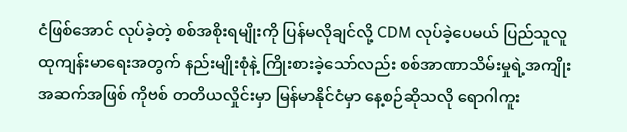ငံဖြစ်အောင် လုပ်ခဲ့တဲ့ စစ်အစိုးရမျိုးကို ပြန်မလိုချင်လို့ CDM လုပ်ခဲ့ပေမယ် ပြည်သူလူထုကျန်းမာရေးအတွက် နည်းမျိုးစုံနဲ့ ကြိုးစားခဲ့သော်လည်း စစ်အာဏာသိမ်းမှုရဲ့အကျိုးအဆက်အဖြစ် ကိုဗစ် တတိယလှိုင်းမှာ မြန်မာနိုင်ငံမှာ နေ့စဉ်ဆိုသလို ရောဂါကူး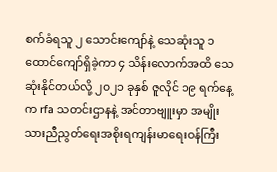စက်ခံရသူ ၂ သောင်းကျော်နဲ့ သေဆုံးသူ ၁ ထောင်ကျော်ရှိခဲ့ကာ ၄ သိန်းလောက်အထိ သေဆုံးနိုင်တယ်လို့ ၂၀၂၁ ခုနှစ် ဇူလိုင် ၁၉ ရက်နေ့က rfa သတင်းဌာနနဲ့ အင်တာဗျူးမှာ အမျိုးသားညီညွတ်ရေးအစိုးရကျန်းမာရေးဝန်ကြီး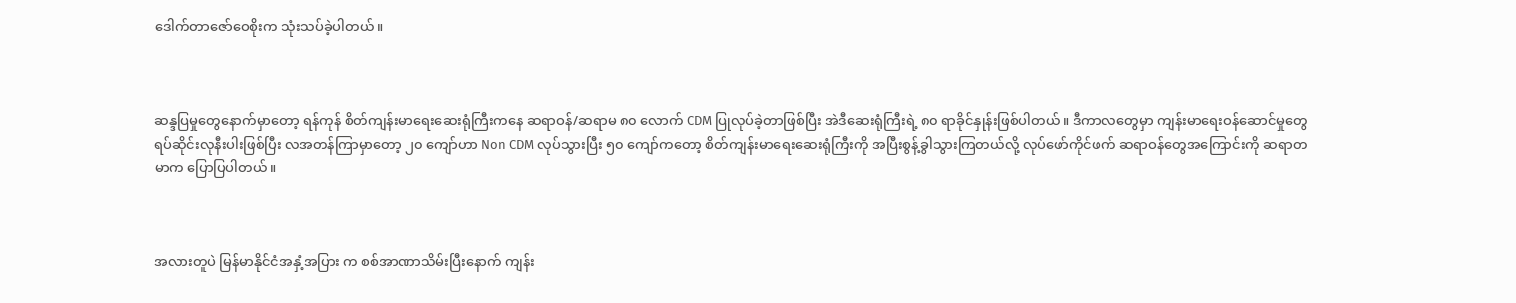ဒေါက်တာဇော်ဝေစိုးက သုံးသပ်ခဲ့ပါတယ်။



ဆန္ဒပြမှုတွေနောက်မှာတော့ ရန်ကုန် စိတ်ကျန်းမာရေးဆေးရုံကြီးကနေ ဆရာဝန်/ဆရာမ ၈၀ လောက် CDM ပြုလုပ်ခဲ့တာဖြစ်ပြီး အဲဒီဆေးရုံကြီးရဲ့ ၈၀ ရာခိုင်နှုန်းဖြစ်ပါတယ်။ ဒီကာလတွေမှာ ကျန်းမာရေးဝန်ဆောင်မှုတွေ ရပ်ဆိုင်းလုနီးပါးဖြစ်ပြီး လအတန်ကြာမှာတော့ ၂၀ ကျော်ဟာ Non CDM လုပ်သွားပြီး ၅၀ ကျော်ကတော့ စိတ်ကျန်းမာရေးဆေးရုံကြီးကို အပြီးစွန့်ခွါသွားကြတယ်လို့ လုပ်ဖော်ကိုင်ဖက် ဆရာဝန်တွေအကြောင်းကို ဆရာတမာက ပြောပြပါတယ်။



အလားတူပဲ မြန်မာနိုင်ငံအနှံ့အပြား က စစ်အာဏာသိမ်းပြီးနောက် ကျန်း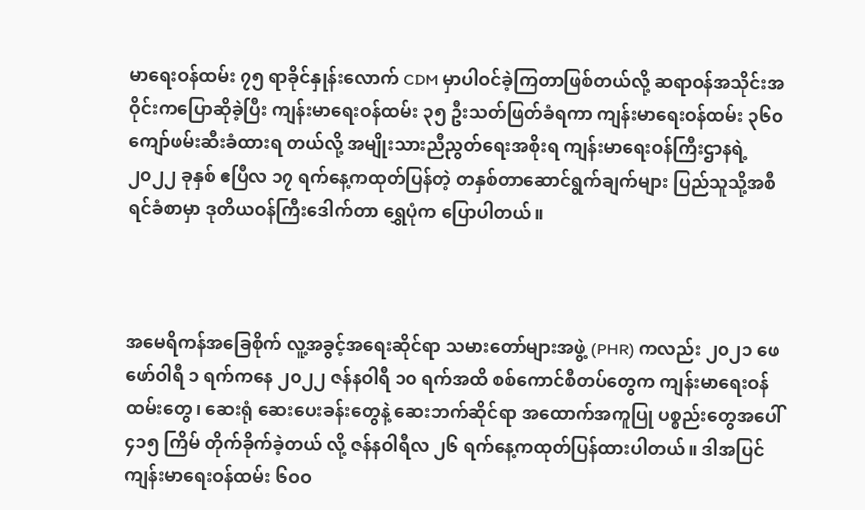မာရေးဝန်ထမ်း ၇၅ ရာခိုင်နှုန်းလောက် CDM မှာပါဝင်ခဲ့ကြတာဖြစ်တယ်လို့ ဆရာဝန်အသိုင်းအဝိုင်းကပြောဆိုခဲ့ပြီး ကျန်းမာရေးဝန်ထမ်း ၃၅ ဦးသတ်ဖြတ်ခံရကာ ကျန်းမာရေးဝန်ထမ်း ၃၆၀ ကျော်ဖမ်းဆီးခံထားရ တယ်လို့ အမျိုးသားညီညွတ်ရေးအစိုးရ ကျန်းမာရေးဝန်ကြီးဌာနရဲ့ ၂၀၂၂ ခုနှစ် ဧပြီလ ၁၇ ရက်နေ့ကထုတ်ပြန်တဲ့ တနှစ်တာဆောင်ရွက်ချက်များ ပြည်သူသို့အစီရင်ခံစာမှာ ဒုတိယဝန်ကြီးဒေါက်တာ ရွှေပုံက ပြောပါတယ်။



အမေရိကန်အခြေစိုက် လူ့အခွင့်အရေးဆိုင်ရာ သမားတော်များအဖွဲ့ (PHR) ကလည်း ၂၀၂၁ ဖေဖော်ဝါရီ ၁ ရက်ကနေ ၂၀၂၂ ဇန်နဝါရီ ၁၀ ရက်အထိ စစ်ကောင်စီတပ်တွေက ကျန်းမာရေးဝန်ထမ်းတွေ၊ ဆေးရုံ ဆေးပေးခန်းတွေနဲ့ ဆေးဘက်ဆိုင်ရာ အထောက်အကူပြု ပစ္စည်းတွေအပေါ် ၄၁၅ ကြိမ် တိုက်ခိုက်ခဲ့တယ် လို့ ဇန်နဝါရီလ ၂၆ ရက်နေ့ကထုတ်ပြန်ထားပါတယ်။ ဒါအပြင် ကျန်းမာရေးဝန်ထမ်း ၆ဝဝ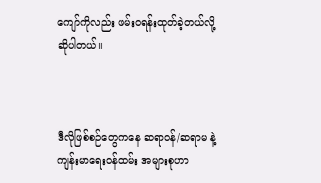ကျော်ကိုလည်း ဖမ်းဝရန်းထုတ်ခဲ့တယ်လို့ ဆိုပါတယ်။



ဒီလိုဖြစ်စဉ်တွေကနေ ဆရာဝန်/ဆရာမ နဲ့ ကျန်းမာရေးဝန်ထမ်း အများစုဟာ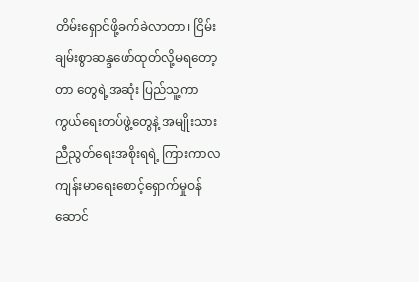တိမ်းရှောင်ဖို့ခက်ခဲလာတာ၊ ငြိမ်းချမ်းစွာဆန္ဒဖော်ထုတ်လို့မရတော့တာ တွေရဲ့အဆုံး ပြည်သူ့ကာကွယ်ရေးတပ်ဖွဲ့တွေနဲ့ အမျိုးသားညီညွတ်ရေးအစိုးရရဲ့ ကြားကာလ ကျန်းမာရေးစောင့်ရှောက်မှုဝန်ဆောင်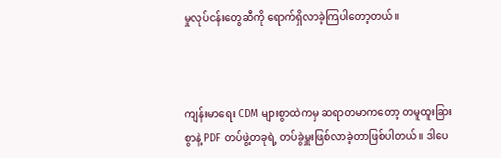မှုလုပ်ငန်းတွေဆီကို ရောက်ရှိလာခဲ့ကြပါတော့တယ်။



ကျန်းမာရေး CDM များစွာထဲကမှ ဆရာတမာကတော့ တမူထူးခြားစွာနဲ့ PDF တပ်ဖွဲ့တခုရဲ့ တပ်ခွဲမှူးဖြစ်လာခဲ့တာဖြစ်ပါတယ်။ ဒါပေ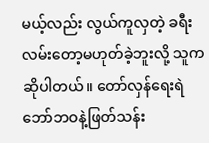မယ့်လည်း လွယ်ကူလှတဲ့ ခရီးလမ်းတော့မဟုတ်ခဲ့ဘူးလို့ သူကဆိုပါတယ်။ တော်လှန်ရေးရဲဘော်ဘဝနဲ့ဖြတ်သန်း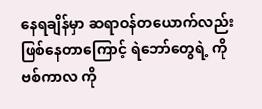နေရချိန်မှာ ဆရာဝန်တယောက်လည်း ဖြစ်နေတာကြောင့် ရဲဘော်တွေရဲ့ ကိုဗစ်ကာလ ကို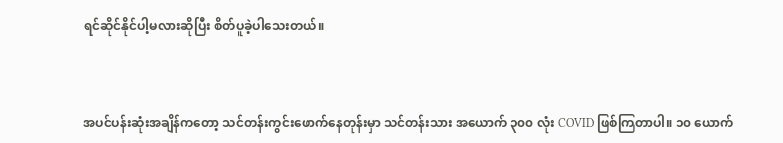ရင်ဆိုင်နိုင်ပါ့မလားဆိုပြီး စိတ်ပူခဲ့ပါသေးတယ်။



အပင်ပန်းဆုံးအချိန်ကတော့ သင်တန်းကွင်းဖောက်နေတုန်းမှာ သင်တန်းသား အယောက် ၃၀၀ လုံး COVID ဖြစ်ကြတာပါ။ ၁၀ ယောက်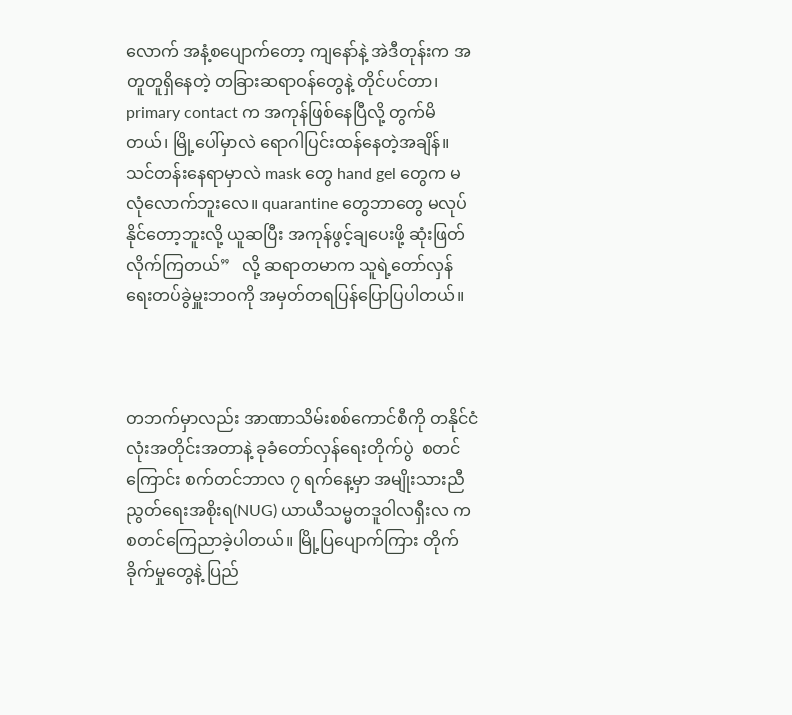လောက် အနံ့စပျောက်တော့ ကျနော်နဲ့ အဲဒီတုန်းက အတူတူရှိနေတဲ့ တခြားဆရာဝန်တွေနဲ့ တိုင်ပင်တာ၊ primary contact က အကုန်ဖြစ်နေပြီလို့ တွက်မိတယ်၊ မြို့ပေါ်မှာလဲ ရောဂါပြင်းထန်နေတဲ့အချိန်။ သင်တန်းနေရာမှာလဲ mask တွေ hand gel တွေက မလုံလောက်ဘူးလေ။ quarantine တွေဘာတွေ မလုပ်နိုင်တော့ဘူးလို့ ယူဆပြီး အကုန်ဖွင့်ချပေးဖို့ ဆုံးဖြတ်လိုက်ကြတယ်”   လို့ ဆရာတမာက သူရဲ့တော်လှန်ရေးတပ်ခွဲမှူးဘဝကို အမှတ်တရပြန်ပြောပြပါတယ်။



တဘက်မှာလည်း အာဏာသိမ်းစစ်ကောင်စီကို တနိုင်ငံလုံးအတိုင်းအတာနဲ့ ခုခံတော်လှန်ရေးတိုက်ပွဲ  စတင် ကြောင်း စက်တင်ဘာလ ၇ ရက်နေ့မှာ အမျိုးသားညီညွတ်ရေးအစိုးရ(NUG) ယာယီသမ္မတဒူဝါလရှီးလ က စတင်ကြေညာခဲ့ပါတယ်။ မြို့ပြပျောက်ကြား တိုက်ခိုက်မှုတွေနဲ့ ပြည်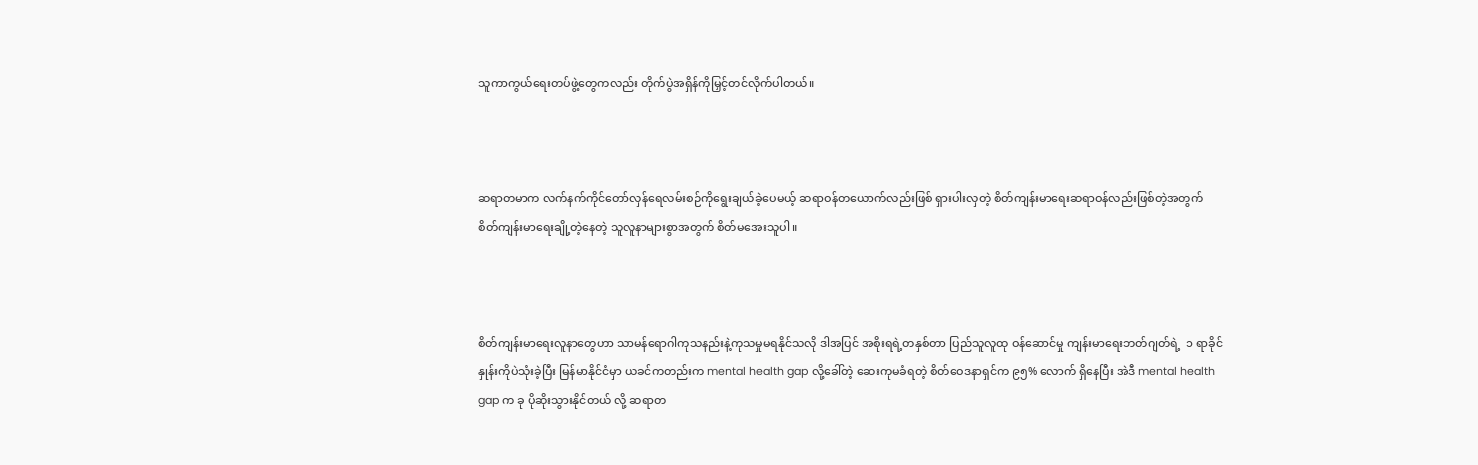သူကာကွယ်ရေးတပ်ဖွဲ့တွေကလည်း တိုက်ပွဲအရှိန်ကိုမြှင့်တင်လိုက်ပါတယ်။



ဆရာတမာက လက်နက်ကိုင်တော်လှန်ရေလမ်းစဉ်ကိုရွေးချယ်ခဲ့ပေမယ့် ဆရာဝန်တယောက်လည်းဖြစ် ရှားပါးလှတဲ့ စိတ်ကျန်းမာရေးဆရာဝန်လည်းဖြစ်တဲ့အတွက် စိတ်ကျန်းမာရေးချို့တဲ့နေတဲ့ သူလူနာများစွာအတွက် စိတ်မအေးသူပါ။



စိတ်ကျန်းမာရေးလူနာတွေဟာ သာမန်ရောဂါကုသနည်းနဲ့ကုသမှုမရနိုင်သလို ဒါအပြင် အစိုးရရဲ့တနှစ်တာ ပြည်သူလူထု ဝန်ဆောင်မှု ကျန်းမာရေးဘတ်ဂျတ်ရဲ့  ၁ ရာခိုင်နှုန်းကိုပဲသုံးခဲ့ပြီး မြန်မာနိုင်ငံမှာ ယခင်ကတည်းက mental health gap လို့ခေါ်တဲ့ ဆေးကုမခံရတဲ့ စိတ်ဝေဒနာရှင်က ၉၅% လောက် ရှိနေပြီး အဲဒီ mental health gap က ခု ပိုဆိုးသွားနိုင်တယ် လို့ ဆရာတ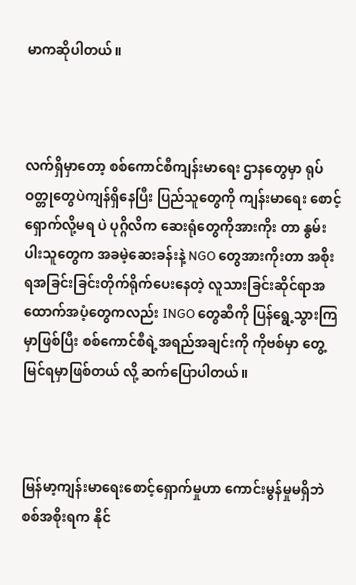မာကဆိုပါတယ်။



လက်ရှိမှာတော့ စစ်ကောင်စီကျန်းမာရေး ဌာနတွေမှာ ရုပ်ဝတ္တုတွေပဲကျန်ရှိနေပြီး ပြည်သူတွေကို ကျန်းမာရေး စောင့်ရှောက်လို့မရ ပဲ ပုဂ္ဂိလိက ဆေးရုံတွေကိုအားကိုး တာ နွမ်းပါးသူတွေက အခမဲ့ဆေးခန်းနဲ့ NGO တွေအားကိုးတာ အစိုးရအခြင်းခြင်းတိုက်ရိုက်ပေးနေတဲ့ လူသားခြင်းဆိုင်ရာအထောက်အပံ့တွေကလည်း INGO တွေဆီကို ပြန်ရွေ့သွားကြမှာဖြစ်ပြီး စစ်ကောင်စီရဲ့အရည်အချင်းကို ကိုဗစ်မှာ တွေ့မြင်ရမှာဖြစ်တယ် လို့ ဆက်ပြောပါတယ်။



မြန်မာ့ကျန်းမာရေးစောင့်ရှောက်မှုဟာ ကောင်းမွန်မှုမရှိဘဲ စစ်အစိုးရက နိုင်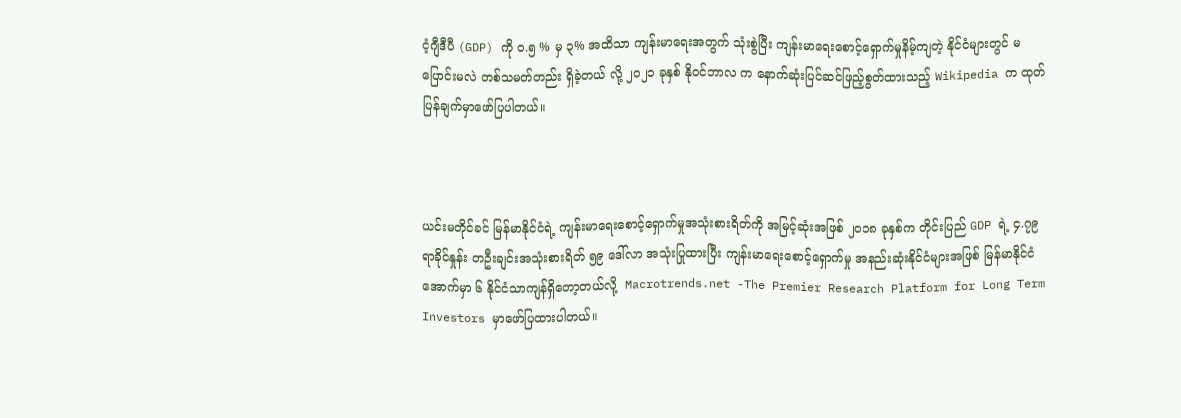ငံ့ဂျီဒီပီ (GDP) ကို ၀.၅ % မှ ၃% အထိသာ ကျန်းမာရေးအတွက် သုံးစွဲပြီး ကျန်းမာရေးစောင့်ရှောက်မှုနိမ့်ကျတဲ့ နိုင်ငံများတွင် မပြောင်းမလဲ တစ်သမတ်တည်း ရှိခဲ့တယ် လို့ ၂၀၂၁ ခုနှစ် နိုဝင်ဘာလ က နောက်ဆုံးပြင်ဆင်ဖြည့်စွတ်ထားသည့် Wikipedia က ထုတ်ပြန်ချက်မှာဖော်ပြပါတယ်။



ယင်းမတိုင်ခင် မြန်မာနိုင်ငံရဲ့ ကျန်းမာရေးစောင့်ရှောက်မှုအသုံးစားရိတ်ကို အမြင့်ဆုံးအဖြစ် ၂၀၁၈ ခုနှစ်က တိုင်းပြည် GDP ရဲ့ ၄.၇၉ ရာခိုင်နှုန်း တဦးချင်းအသုံးစားရိတ် ၅၉ ဒေါ်လာ အသုံးပြုထားပြီး ကျန်းမာရေးစောင့်ရှောက်မှု အနည်းဆုံးနိုင်ငံများအဖြစ် မြန်မာနိုင်ငံအောက်မှာ ၆ နိုင်ငံသာကျန်ရှိတော့တယ်လို့  Macrotrends.net -The Premier Research Platform for Long Term Investors မှာဖော်ပြထားပါတယ်။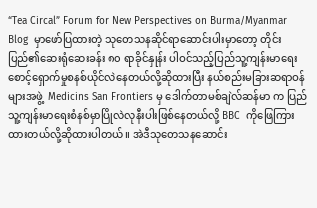“Tea Circal” Forum for New Perspectives on Burma/Myanmar Blog  မှာဖော်ပြထားတဲ့ သုတေသနဆိုင်ရာဆောင်းပါးမှာတော့ တိုင်းပြည်၏ဆေးရုံဆေးခန်း ၈၀ ရာခိုင်နှုန်း ပါဝင်သည့်ပြည်သူ့ကျန်းမာရေး စောင့်ရှောက်မှုစနစ်ယိုင်လဲနေတယ်လို့ဆိုထားပြီး နယ်စည်းမခြားဆရာဝန်များအဖွဲ့  Medicins San Frontiers မှ ဒေါက်တာမစ်ချဲလ်ဆန်မာ က ပြည်သူ့ကျန်းမာရေးစံနစ်မှာပြိုလဲလုနီးပါးဖြစ်နေတယ်လို့ BBC  ကိုဖြေကြားထားတယ်လို့ဆိုထားပါတယ်။ အဲဒီသုတေသနဆောင်း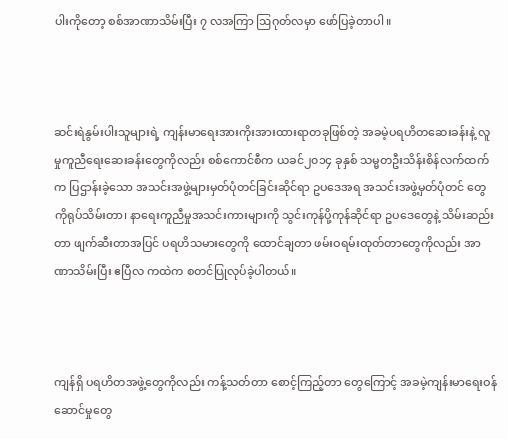ပါးကိုတော့ စစ်အာဏာသိမ်းပြီး ၇ လအကြာ ဩဂုတ်လမှာ ဖော်ပြခဲ့တာပါ။



ဆင်းရဲနွမ်းပါးသူများရဲ့ ကျန်းမာရေးအားကိုးအားထားရာတခုဖြစ်တဲ့ အခမဲ့ပရဟိတဆေးခန်းနဲ့ လူမှုကူညီရေးဆေးခန်းတွေကိုလည်း စစ်ကောင်စီက ယခင်၂၀၁၄ ခုနှစ် သမ္မတဦးသိန်းစိန်လက်ထက်က ပြဌာန်းခဲ့သော အသင်းအဖွဲ့များမှတ်ပုံတင်ခြင်းဆိုင်ရာ ဥပဒေအရ အသင်းအဖွဲ့မှတ်ပုံတင် တွေကိုရုပ်သိမ်းတာ၊ နာရေးကူညီမှုအသင်းကားများကို သွင်းကုန်ပို့ကုန်ဆိုင်ရာ ဥပဒေတွေနဲ့ သိမ်းဆည်းတာ ဖျက်ဆီးတာအပြင် ပရဟိသမားတွေကို ထောင်ချတာ ဖမ်းဝရမ်းထုတ်တာတွေကိုလည်း အာဏာသိမ်းပြီး ဧပြီလ ကထဲက စတင်ပြုလုပ်ခဲ့ပါတယ်။



ကျန်ရှိ ပရဟိတအဖွဲ့တွေကိုလည်း ကန့်သတ်တာ စောင့်ကြည့်တာ တွေကြောင့် အခမဲ့ကျန်းမာရေးဝန်ဆောင်မှုတွေ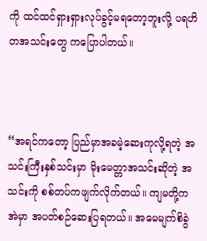ကို ထင်ထင်ရှားရှားလုပ်ခွင့်မရတော့ဘူးလို့ ပရဟိတအသင်းတွေ ကပြောပါတယ်။



“အရင်ကတော့ ပြည်မှာအခမဲ့ဆေးကုလို့ရတဲ့ အသင်းကြီးနှစ်သင်းမှာ မိုးမေတ္တာအသင်းဆိုတဲ့ အသင်းကို စစ်တပ်ကဖျက်လိုက်တယ်။ ကျမတို့ကအဲမှာ အပတ်စဉ်ဆေးပြရတယ်။ အမေမျက်စိခွဲ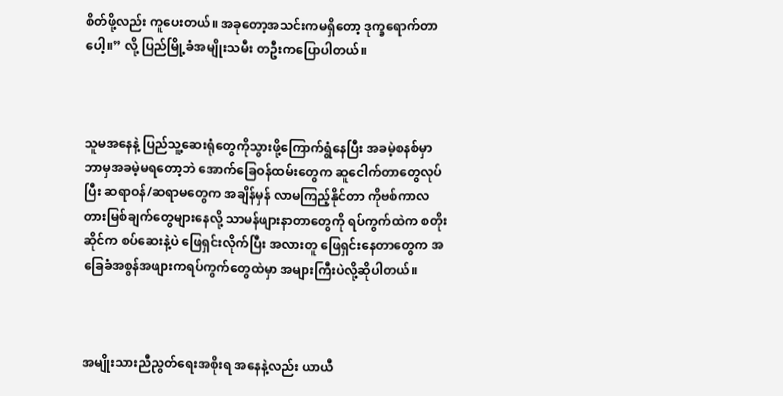စိတ်ဖို့လည်း ကူပေးတယ်။ အခုတော့အသင်းကမရှိတော့ ဒုက္ခရောက်တာပေါ့။” လို့ ပြည်မြို့ခံအမျိုးသမီး တဦးကပြောပါတယ်။



သူမအနေနဲ့ ပြည်သူ့ဆေးရုံတွေကိုသွားဖို့ကြောက်ရွံနေပြီး အခမဲ့စနစ်မှာ ဘာမှအခမဲ့မရတော့ဘဲ အောက်ခြေဝန်ထမ်းတွေက ဆူငေါက်တာတွေလုပ်ပြီး ဆရာဝန်/ဆရာမတွေက အချိန်မှန် လာမကြည့်နိုင်တာ ကိုဗစ်ကာလတားမြစ်ချက်တွေများနေလို့ သာမန်ဖျားနာတာတွေကို ရပ်ကွက်ထဲက စတိုးဆိုင်က စပ်ဆေးနဲ့ပဲ ဖြေရှင်းလိုက်ပြီး အလားတူ ဖြေရှင်းနေတာတွေက အခြေခံအစွန်အဖျားကရပ်ကွက်တွေထဲမှာ အများကြီးပဲလို့ဆိုပါတယ်။



အမျိုးသားညီညွတ်ရေးအစိုးရ အနေနဲ့လည်း ယာယီ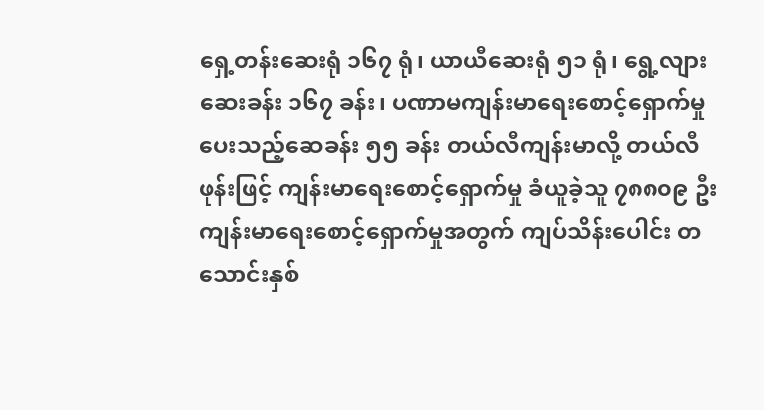ရှေ့တန်းဆေးရုံ ၁၆၇ ရုံ၊ ယာယီဆေးရုံ ၅၁ ရုံ၊ ရွေ့လျားဆေးခန်း ၁၆၇ ခန်း၊ ပဏာမကျန်းမာရေးစောင့်ရှောက်မှုပေးသည့်ဆေခန်း ၅၅ ခန်း တယ်လီကျန်းမာလို့ တယ်လီဖုန်းဖြင့် ကျန်းမာရေးစောင့်ရှောက်မှု ခံယူခဲ့သူ ၇၈၈၀၉ ဦး ကျန်းမာရေးစောင့်ရှောက်မှုအတွက် ကျပ်သိန်းပေါင်း တသောင်းနှစ်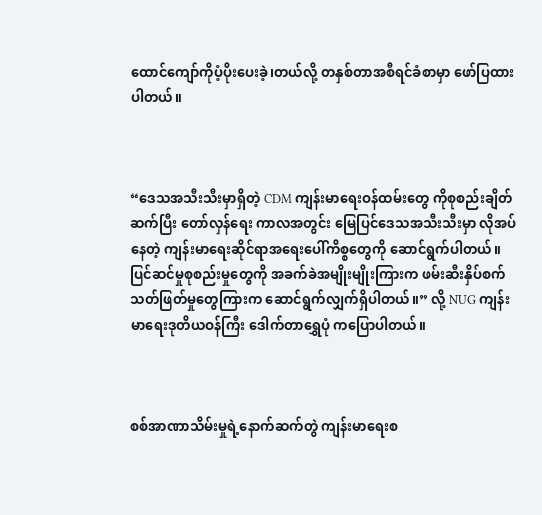ထောင်ကျော်ကိုပံ့ပိုးပေးခဲ့၊တယ်လို့ တနှစ်တာအစီရင်ခံစာမှာ ဖော်ပြထားပါတယ်။



“ဒေသအသီးသီးမှာရှိတဲ့ CDM ကျန်းမာရေးဝန်ထမ်းတွေ ကိုစုစည်းချိတ်ဆက်ပြီး တော်လှန်ရေး ကာလအတွင်း မြေပြင်ဒေသအသီးသီးမှာ လိုအပ်နေတဲ့ ကျန်းမာရေးဆိုင်ရာအရေးပေါ်ကိစ္စတွေကို ဆောင်ရွက်ပါတယ်။ ပြင်ဆင်မှုစုစည်းမှုတွေကို အခက်ခဲအမျိုးမျိုးကြားက ဖမ်းဆီးနှိပ်စက် သတ်ဖြတ်မှုတွေကြားက ဆောင်ရွက်လျှက်ရှိပါတယ်။” လို့ NUG ကျန်းမာရေးဒုတိယဝန်ကြီး ဒေါက်တာရွှေပုံ ကပြောပါတယ်။



စစ်အာဏာသိမ်းမှုရဲ့နောက်ဆက်တွဲ ကျန်းမာရေးစ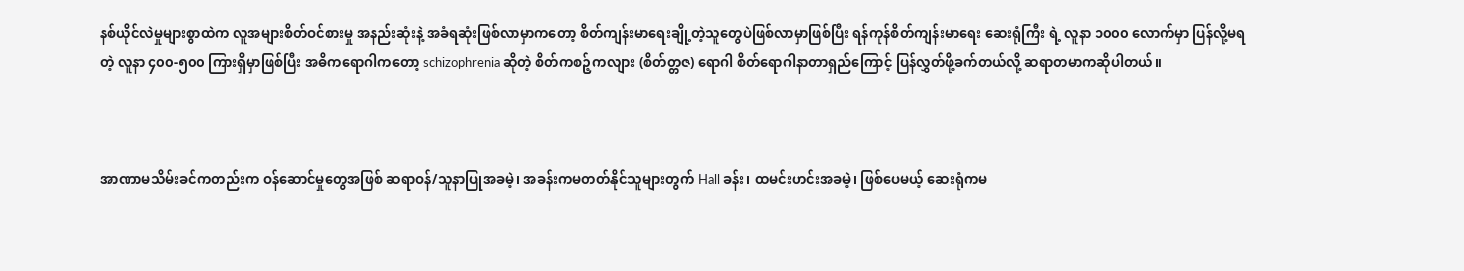နစ်ယိုင်လဲမှုများစွာထဲက လူအများစိတ်ဝင်စားမှု အနည်းဆုံးနဲ့ အခံရဆုံးဖြစ်လာမှာကတော့ စိတ်ကျန်းမာရေးချို့တဲ့သူတွေပဲဖြစ်လာမှာဖြစ်ပြီး ရန်ကုန်စိတ်ကျန်းမာရေး ဆေးရုံကြီး ရဲ့ လူနာ ၁၀၀၀ လောက်မှာ ပြန်လို့မရတဲ့ လူနာ ၄၀၀-၅၀၀ ကြားရှိမှာဖြစ်ပြီး အဓိကရောဂါကတော့ schizophrenia ဆိုတဲ့ စိတ်ကစဉ့်ကလျား (စိတ်တ္တဇ) ရောဂါ စိတ်ရောဂါနာတာရှည်ကြောင့် ပြန်လွှတ်ဖို့ခက်တယ်လို့ ဆရာတမာကဆိုပါတယ်။



အာဏာမသိမ်းခင်ကတည်းက ဝန်ဆောင်မှုတွေအဖြစ် ဆရာဝန်/သူနာပြုအခမဲ့၊ အခန်းကမတတ်နိုင်သူများတွက် Hall ခန်း၊ ထမင်းဟင်းအခမဲ့၊ ဖြစ်ပေမယ့် ဆေးရုံကမ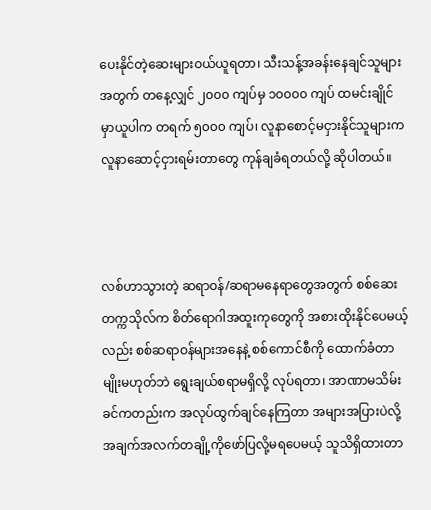ပေးနိုင်တဲ့ဆေးများဝယ်ယူရတာ၊ သီးသန့်အခန်းနေချင်သူများအတွက် တနေ့လျှင် ၂၀၀၀ ကျပ်မှ ၁၀၀၀၀ ကျပ် ထမင်းချိုင်မှာယူပါက တရက် ၅၀၀၀ ကျပ်၊ လူနာစောင့်မငှားနိုင်သူများက လူနာဆောင့်ငှားရမ်းတာတွေ ကုန်ချခံရတယ်လို့ ဆိုပါတယ်။



လစ်ဟာသွားတဲ့ ဆရာဝန်/ဆရာမနေရာတွေအတွက် စစ်ဆေးတက္ကသိုလ်က စိတ်ရောဂါအထူးကုတွေကို အစားထိုးနိုင်ပေမယ့်လည်း စစ်ဆရာဝန်များအနေနဲ့ စစ်ကောင်စီကို ထောက်ခံတာမျိုးမဟုတ်ဘဲ ရွေးချယ်စရာမရှိလို့ လုပ်ရတာ၊ အာဏာမသိမ်းခင်ကတည်းက အလုပ်ထွက်ချင်နေကြတာ အများအပြားပဲလို့ အချက်အလက်တချို့ကိုဖော်ပြလို့မရပေမယ့် သူသိရှိထားတာ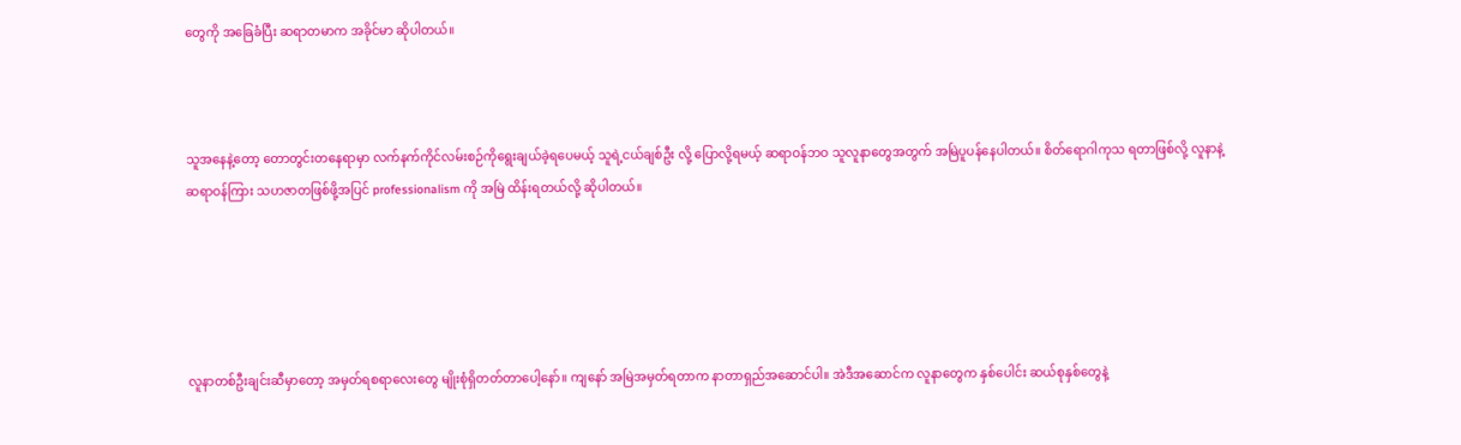တွေကို အခြေခံပြီး ဆရာတမာက အခိုင်မာ ဆိုပါတယ်။



သူအနေနဲ့တော့ တောတွင်းတနေရာမှာ လက်နက်ကိုင်လမ်းစဉ်ကိုရွေးချယ်ခဲ့ရပေမယ့် သူရဲ့ငယ်ချစ်ဦး လို့ ပြောလို့ရမယ့် ဆရာဝန်ဘဝ သူလူနာတွေအတွက် အမြဲပူပန်နေပါတယ်။ စိတ်ရောဂါကုသ ရတာဖြစ်လို့ လူနာနဲ့ ဆရာဝန်ကြား သဟဇာတဖြစ်ဖို့အပြင် professionalism ကို အမြဲ ထိန်းရတယ်လို့ ဆိုပါတယ်။





လူနာတစ်ဦးချင်းဆီမှာတော့ အမှတ်ရစရာလေးတွေ မျိုးစုံရှိတတ်တာပေါ့နော်။ ကျနော် အမြဲအမှတ်ရတာက နာတာရှည်အဆောင်ပါ။ အဲဒီအဆောင်က လူနာတွေက နှစ်ပေါင်း ဆယ်စုနှစ်တွေနဲ့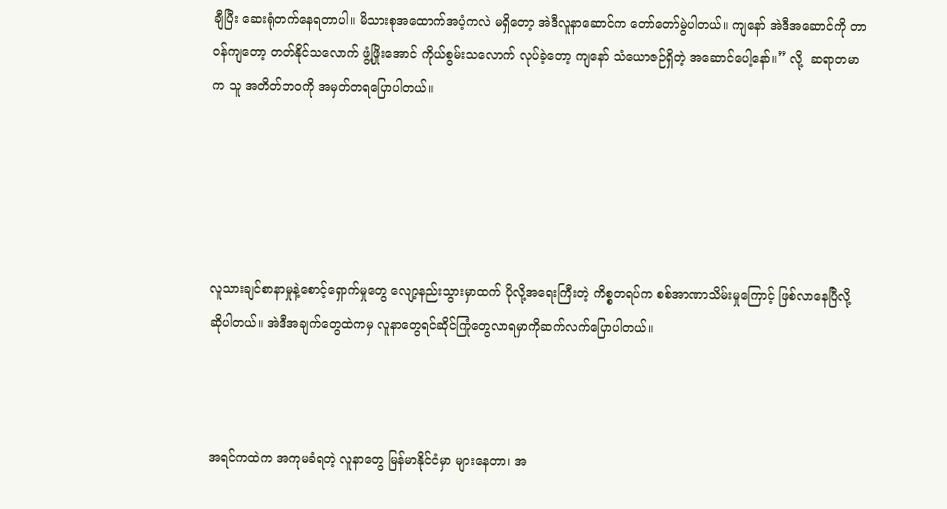ချီပြီး ဆေးရုံတက်နေရတာပါ။ မိသားစုအထောက်အပံ့ကလဲ မရှိတော့ အဲဒီလူနာဆောင်က တော်တော်မွဲပါတယ်။ ကျနော် အဲဒီအဆောင်ကို တာဝန်ကျတော့ တတ်နိုင်သလောက် ဖွံ့ဖြိုးအောင် ကိုယ်စွမ်းသလောက် လုပ်ခဲ့တော့ ကျနော် သံယောဇဉ်ရှိတဲ့ အဆောင်ပေါ့နော်။” လို့  ဆရာတမာက သူ အတိတ်ဘဝကို အမှတ်တရပြောပါတယ်။





လူသားချင်စာနာမှုနဲ့စောင့်ရှောက်မှုတွေ လျော့နည်းသွားမှာထက် ပိုလို့အရေးကြီးတဲ့ ကိစ္စတရပ်က စစ်အာဏာသိမ်းမှုကြောင့် ဖြစ်လာနေပြီလို့ ဆိုပါတယ်။ အဲဒီအချက်တွေထဲကမှ လူနာတွေရင်ဆိုင်ကြုံတွေလာရမှာကိုဆက်လက်ပြောပါတယ်။



အရင်ကထဲက အကုမခံရတဲ့ လူနာတွေ မြန်မာနိုင်ငံမှာ များနေတာ၊ အ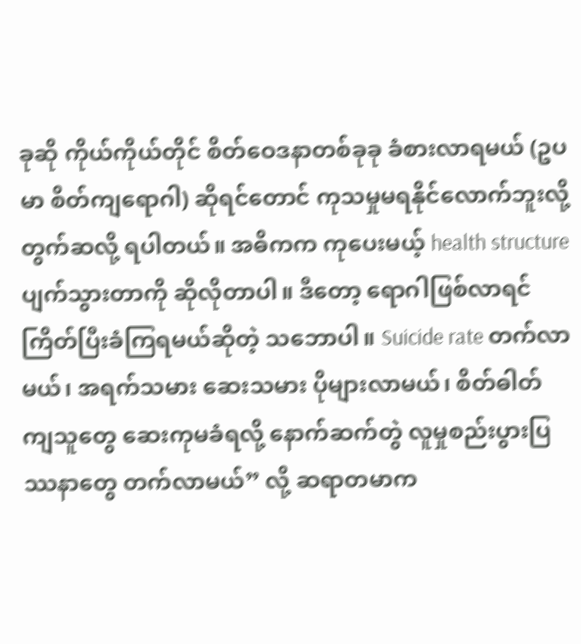ခုဆို ကိုယ်ကိုယ်တိုင် စိတ်ဝေဒနာတစ်ခုခု ခံစားလာရမယ် (ဥပမာ စိတ်ကျရောဂါ) ဆိုရင်တောင် ကုသမှုမရနိုင်လောက်ဘူးလို့ တွက်ဆလို့ ရပါတယ်။ အဓိကက ကုပေးမယ့် health structure ပျက်သွားတာကို ဆိုလိုတာပါ။ ဒီတော့ ရောဂါဖြစ်လာရင် ကြိတ်ပြီးခံကြရမယ်ဆိုတဲ့ သဘောပါ။ Suicide rate တက်လာမယ်၊ အရက်သမား ဆေးသမား ပိုများလာမယ်၊ စိတ်ဓါတ်ကျသူတွေ ဆေးကုမခံရလို့ နောက်ဆက်တွဲ လူမှုစည်းပွားပြဿနာတွေ တက်လာမယ်” လို့ ဆရာတမာက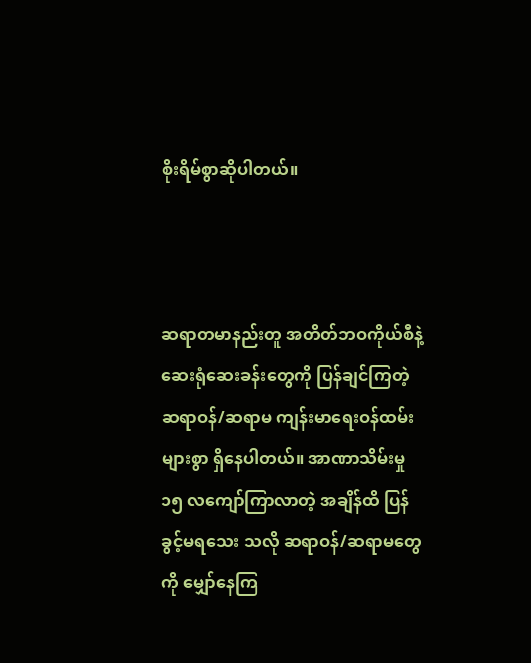စိုးရိမ်စွာဆိုပါတယ်။



ဆရာတမာနည်းတူ အတိတ်ဘဝကိုယ်စီနဲ့ ဆေးရုံဆေးခန်းတွေကို ပြန်ချင်ကြတဲ့ ဆရာဝန်/ဆရာမ ကျန်းမာရေးဝန်ထမ်းများစွာ ရှိနေပါတယ်။ အာဏာသိမ်းမှု ၁၅ လကျော်ကြာလာတဲ့ အချိန်ထိ ပြန်ခွင့်မရသေး သလို ဆရာဝန်/ဆရာမတွေကို မျှော်နေကြ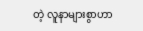တဲ့ လူနာများစွာဟာ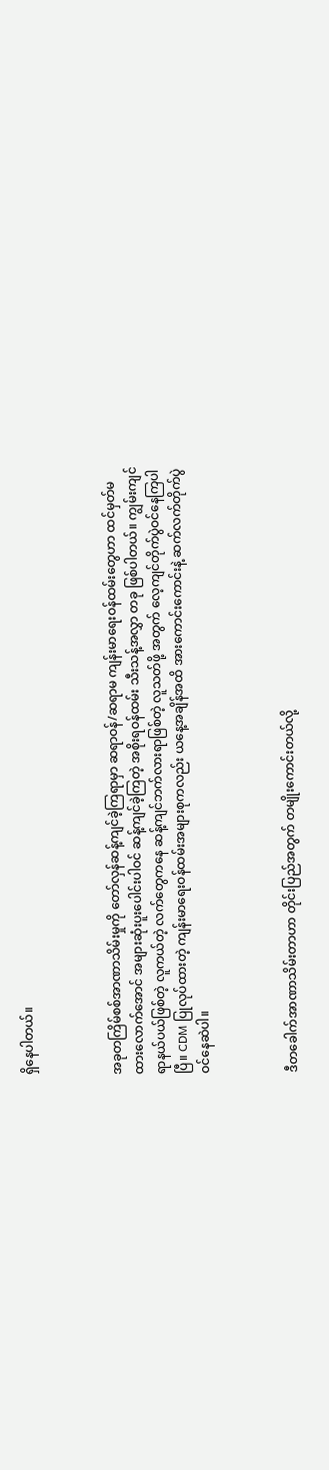ရှိနေပါတယ်။



အခုတကြိမ်စစ်အာဏာသိမ်းမှုကို တော်လှန်ဆန့်ကျင်ခဲ့ကြရာမှာ ဆရာဝန်/ဆရာမ ကျန်းမာရေးဝန်ထမ်းတွေဟာ ထင်မှတ်မထားလောက်အောင် အများဆုံးပူးပေါင်းပါဝင် ဆန့်ကျင်ခဲ့ကြတဲ့ အစိုးရဝန်ထမ်း သီးသန့်အလွှာ တခု ဖြစ်ပါတယ်။ ကျွမ်းကျင်ရာနယ်ပယ်ဖြစ်တဲ့ လူကယ်တဲ့ လက်တွေကနေ ဆန့်ကျင်ဘက်လားရာဖြစ်တဲ့ လူသတ်ဖို့ အတွက် လေ့ကျင်တိုက်ပွဲဝင်နေကြပါပြီ။ CDM ပြုလုပ်ထားတဲ့ ကျန်းမာရေးဝန်ထမ်းအများစုကလည်း ယနေ့အချိန်အထိ အားကောင်းကောင်းနဲ့ ဆက်လက်တိုက်ပွဲဝင်နေဆဲပါ။



ဒီတခေါက်အာဏာသိမ်းတာဟာ တိုင်းပြည်အတွက် တမျိုးကောင်းတယ်လို့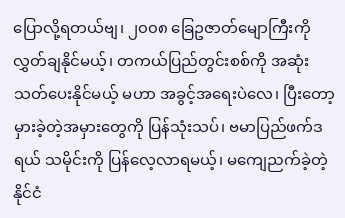ပြောလို့ရတယ်ဗျ၊ ၂၀၀၈ ခြေဥဇာတ်မျောကြီးကို လွှတ်ချနိုင်မယ့်၊ တကယ်ပြည်တွင်းစစ်ကို အဆုံးသတ်ပေးနိုင်မယ့် မဟာ အခွင့်အရေးပဲလေ၊ ပြီးတော့ မှားခဲ့တဲ့အမှားတွေကို ပြန်သုံးသပ်၊ ဗမာပြည်ဖက်ဒရယ် သမိုင်းကို ပြန်လေ့လာရမယ့်၊ မကျေညက်ခဲ့တဲ့ နိုင်ငံ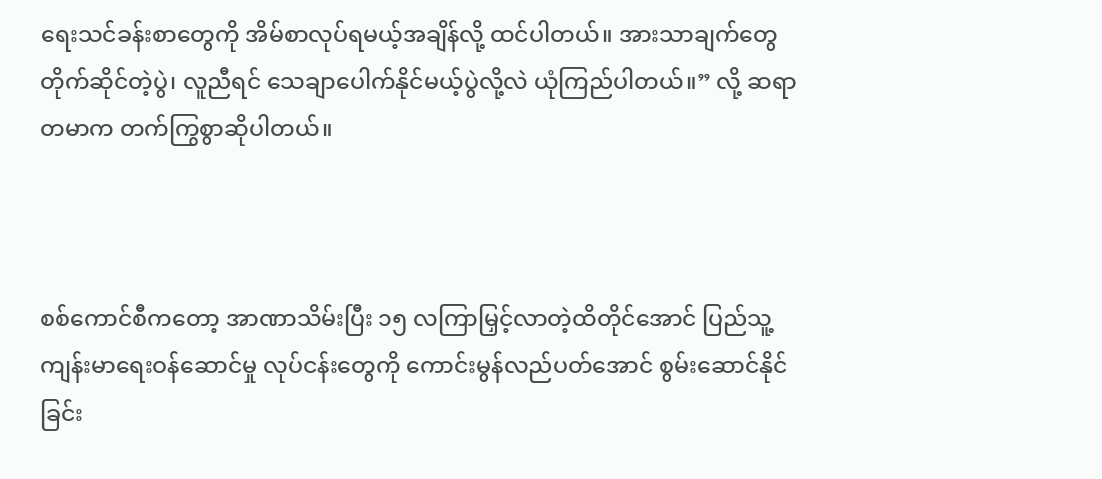ရေးသင်ခန်းစာတွေကို အိမ်စာလုပ်ရမယ့်အချိန်လို့ ထင်ပါတယ်။ အားသာချက်တွေ တိုက်ဆိုင်တဲ့ပွဲ၊ လူညီရင် သေချာပေါက်နိုင်မယ့်ပွဲလို့လဲ ယုံကြည်ပါတယ်။” လို့ ဆရာတမာက တက်ကြွစွာဆိုပါတယ်။



စစ်ကောင်စီကတော့ အာဏာသိမ်းပြီး ၁၅ လကြာမြှင့်လာတဲ့ထိတိုင်အောင် ပြည်သူ့ကျန်းမာရေးဝန်ဆောင်မှု လုပ်ငန်းတွေကို ကောင်းမွန်လည်ပတ်အောင် စွမ်းဆောင်နိုင်ခြင်း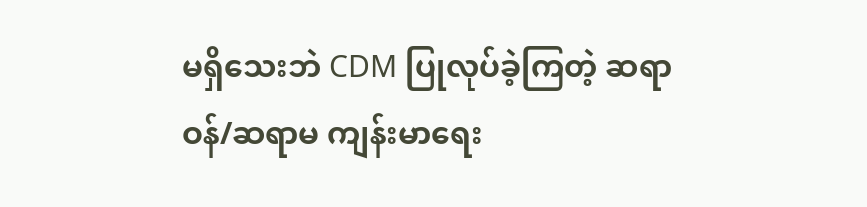မရှိသေးဘဲ CDM ပြုလုပ်ခဲ့ကြတဲ့ ဆရာဝန်/ဆရာမ ကျန်းမာရေး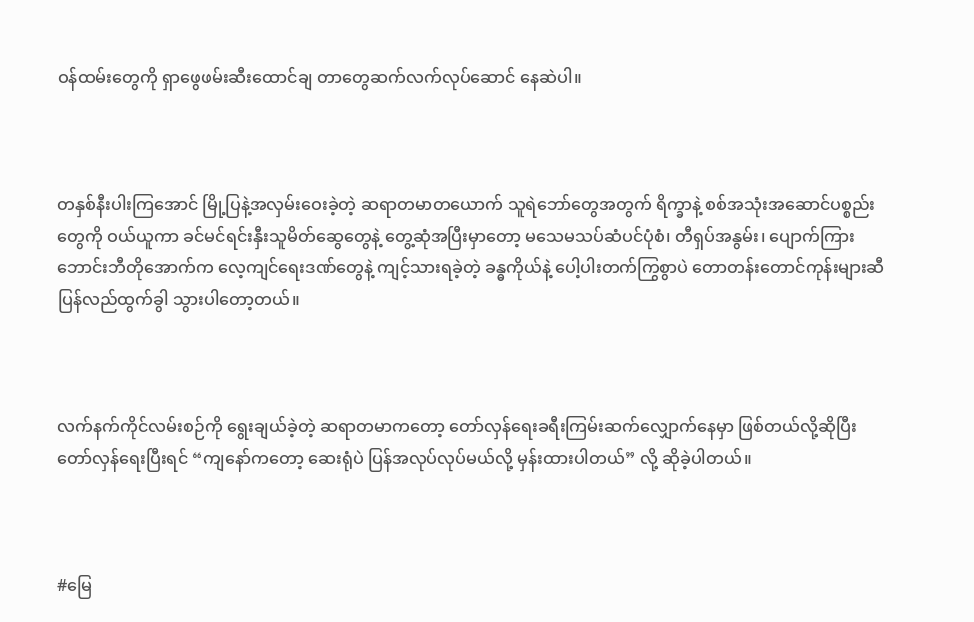ဝန်ထမ်းတွေကို ရှာဖွေဖမ်းဆီးထောင်ချ တာတွေဆက်လက်လုပ်ဆောင် နေဆဲပါ။



တနှစ်နီးပါးကြအောင် မြို့ပြနဲ့အလှမ်းဝေးခဲ့တဲ့ ဆရာတမာတယောက် သူရဲဘော်တွေအတွက် ရိက္ခာနဲ့ စစ်အသုံးအဆောင်ပစ္စည်းတွေကို ဝယ်ယူကာ ခင်မင်ရင်းနှီးသူမိတ်ဆွေတွေနဲ့ တွေ့ဆုံအပြီးမှာတော့ မသေမသပ်ဆံပင်ပုံစံ၊ တီရှပ်အနွမ်း၊ ပျောက်ကြားဘောင်းဘီတိုအောက်က လေ့ကျင်ရေးဒဏ်တွေနဲ့ ကျင့်သားရခဲ့တဲ့ ခန္ဓကိုယ်နဲ့ ပေါ့ပါးတက်ကြွစွာပဲ တောတန်းတောင်ကုန်းများဆီ ပြန်လည်ထွက်ခွါ သွားပါတော့တယ်။



လက်နက်ကိုင်လမ်းစဉ်ကို ရွေးချယ်ခဲ့တဲ့ ဆရာတမာကတော့ တော်လှန်ရေးခရီးကြမ်းဆက်လျှောက်နေမှာ ဖြစ်တယ်လို့ဆိုပြီး တော်လှန်ရေးပြီးရင် “ကျနော်ကတော့ ဆေးရုံပဲ ပြန်အလုပ်လုပ်မယ်လို့ မှန်းထားပါတယ်” လို့ ဆိုခဲ့ပါတယ်။



#မြေ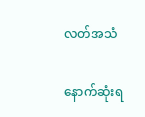လတ်အသံ

နောက်ဆုံးရ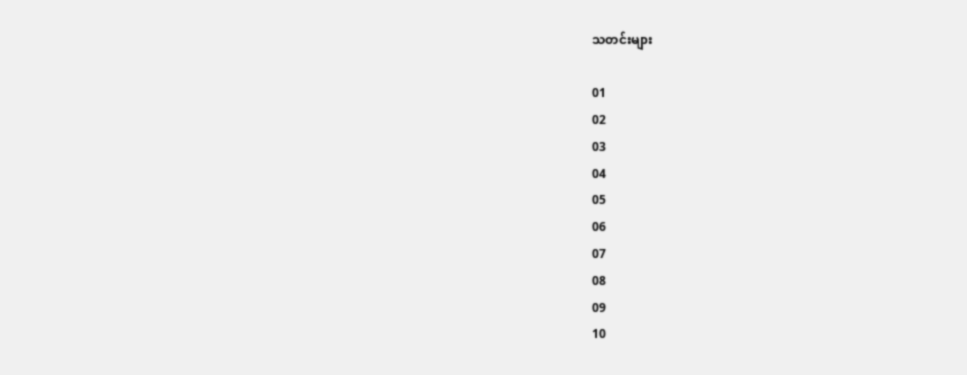သတင်းများ

01
02
03
04
05
06
07
08
09
10